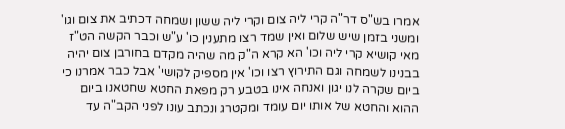אמרו בש"ס דר"ה קרי ליה צום וקרי ליה ששון ושמחה דכתיב את צום וגו' ומשני בזמן שיש שלום ואין שמד רצו מתענין כו' ע"ש וכבר הקשה הט"ז מאי קושיא קרי ליה וכו' הא קרא ה"ק מה שהיה מקדם בחורבן צום יהיה בבנינו לשמחה וגם התירוץ רצו וכו' אין מספיק לקושי' אבל כבר אמרנו כי ביום שקרה לנו יגון ואנחה אינו בטבע רק מפאת החטא שחטאנו ביום ההוא והחטא של אותו יום עומד ומקטרג ונכתב עונו לפני הקב"ה עד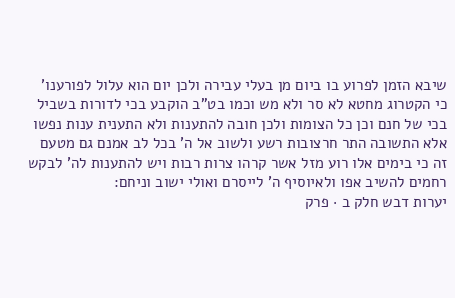שיבא הזמן לפרוע בו ביום מן בעלי עבירה ולכן יום הוא עלול לפורענו' כי הקטרוג מחטא לא סר ולא מש וכמו בט"ב הוקבע בכי לדורות בשביל בכי של חנם וכן כל הצומות ולכן חובה להתענות ולא התענית ענות נפשו אלא התשובה התר חרצובות רשע ולשוב אל ה' בכל לב אמנם גם מטעם זה כי בימים אלו רוע מזל אשר קרהו צרות רבות ויש להתענות לה' לבקש רחמים להשיב אפו ולאיוסיף ה' לייסרם ואולי ישוב וניחם:
יערות דבש חלק ב · פרק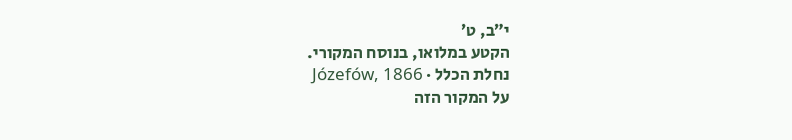י״ב, ט׳
הקטע במלואו, בנוסח המקורי.
נחלת הכלל · Józefów, 1866
על המקור הזה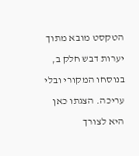הטקסט מובא מתוך יערות דבש חלק ב, בנוסחו המקורי ובלי עריכה. הצגתו כאן היא לצורך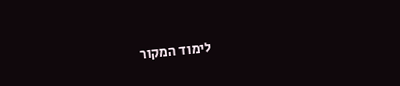לימוד המקור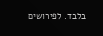בלבד. לפירושים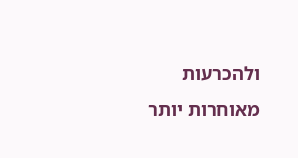ולהכרעות מאוחרות יותר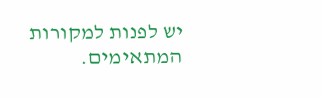יש לפנות למקורות המתאימים.